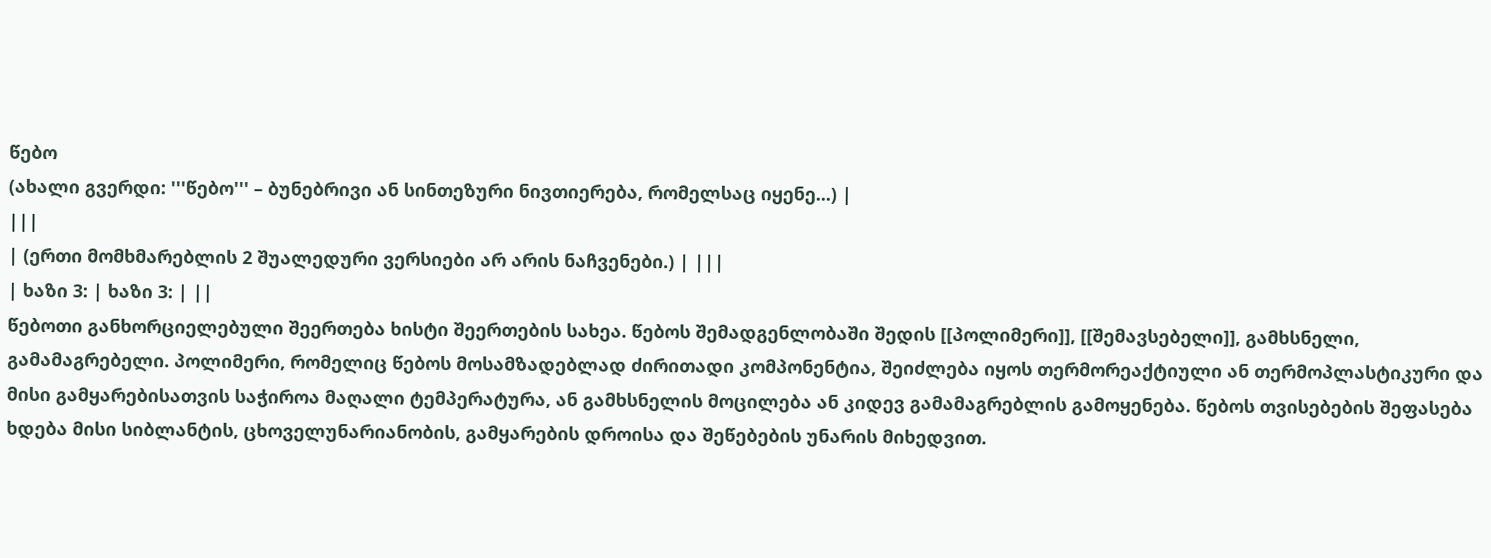წებო
(ახალი გვერდი: '''წებო''' – ბუნებრივი ან სინთეზური ნივთიერება, რომელსაც იყენე...) |
|||
| (ერთი მომხმარებლის 2 შუალედური ვერსიები არ არის ნაჩვენები.) | |||
| ხაზი 3: | ხაზი 3: | ||
წებოთი განხორციელებული შეერთება ხისტი შეერთების სახეა. წებოს შემადგენლობაში შედის [[პოლიმერი]], [[შემავსებელი]], გამხსნელი, გამამაგრებელი. პოლიმერი, რომელიც წებოს მოსამზადებლად ძირითადი კომპონენტია, შეიძლება იყოს თერმორეაქტიული ან თერმოპლასტიკური და მისი გამყარებისათვის საჭიროა მაღალი ტემპერატურა, ან გამხსნელის მოცილება ან კიდევ გამამაგრებლის გამოყენება. წებოს თვისებების შეფასება ხდება მისი სიბლანტის, ცხოველუნარიანობის, გამყარების დროისა და შეწებების უნარის მიხედვით.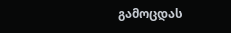გამოცდას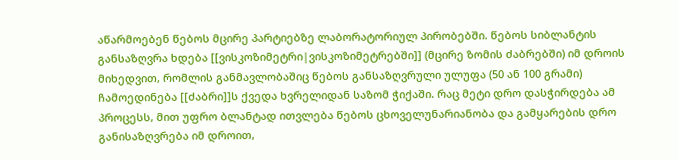აწარმოებენ წებოს მცირე პარტიებზე ლაბორატორიულ პირობებში. წებოს სიბლანტის განსაზღვრა ხდება [[ვისკოზიმეტრი|ვისკოზიმეტრებში]] (მცირე ზომის ძაბრებში) იმ დროის მიხედვით, რომლის განმავლობაშიც წებოს განსაზღვრული ულუფა (50 ან 100 გრამი) ჩამოედინება [[ძაბრი]]ს ქვედა ხვრელიდან საზომ ჭიქაში. რაც მეტი დრო დასჭირდება ამ პროცესს, მით უფრო ბლანტად ითვლება წებოს ცხოველუნარიანობა და გამყარების დრო განისაზღვრება იმ დროით,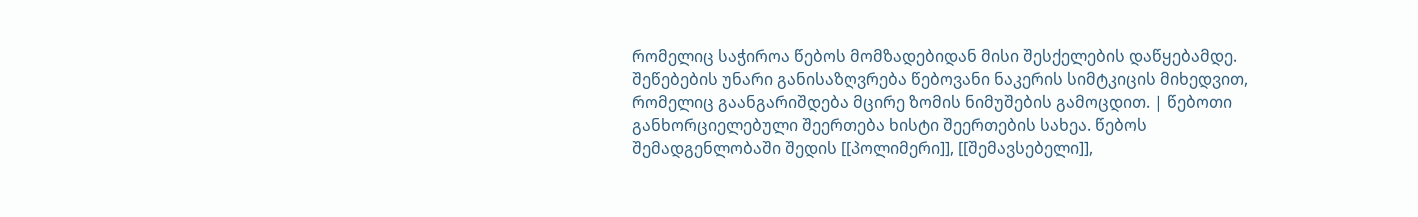რომელიც საჭიროა წებოს მომზადებიდან მისი შესქელების დაწყებამდე. შეწებების უნარი განისაზღვრება წებოვანი ნაკერის სიმტკიცის მიხედვით, რომელიც გაანგარიშდება მცირე ზომის ნიმუშების გამოცდით. | წებოთი განხორციელებული შეერთება ხისტი შეერთების სახეა. წებოს შემადგენლობაში შედის [[პოლიმერი]], [[შემავსებელი]],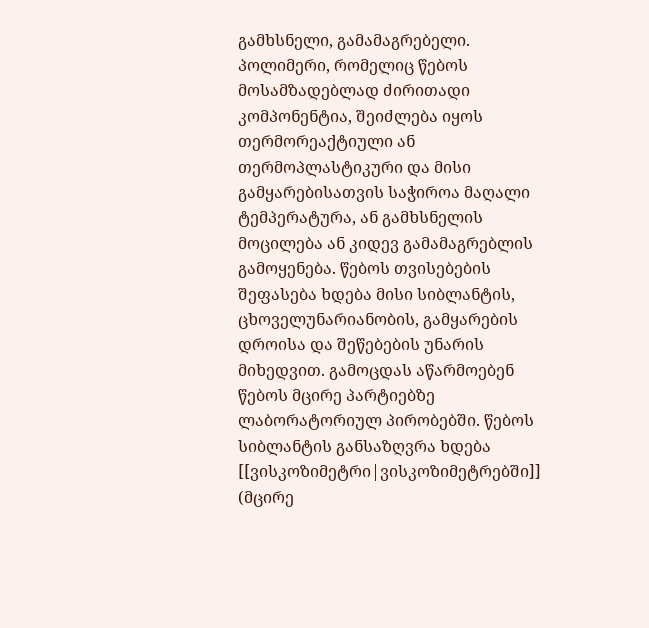გამხსნელი, გამამაგრებელი. პოლიმერი, რომელიც წებოს მოსამზადებლად ძირითადი კომპონენტია, შეიძლება იყოს თერმორეაქტიული ან თერმოპლასტიკური და მისი გამყარებისათვის საჭიროა მაღალი ტემპერატურა, ან გამხსნელის მოცილება ან კიდევ გამამაგრებლის გამოყენება. წებოს თვისებების შეფასება ხდება მისი სიბლანტის, ცხოველუნარიანობის, გამყარების დროისა და შეწებების უნარის მიხედვით. გამოცდას აწარმოებენ წებოს მცირე პარტიებზე ლაბორატორიულ პირობებში. წებოს სიბლანტის განსაზღვრა ხდება [[ვისკოზიმეტრი|ვისკოზიმეტრებში]] (მცირე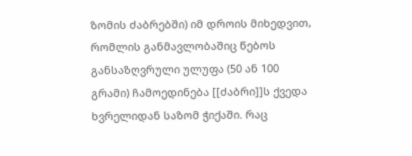ზომის ძაბრებში) იმ დროის მიხედვით, რომლის განმავლობაშიც წებოს განსაზღვრული ულუფა (50 ან 100 გრამი) ჩამოედინება [[ძაბრი]]ს ქვედა ხვრელიდან საზომ ჭიქაში. რაც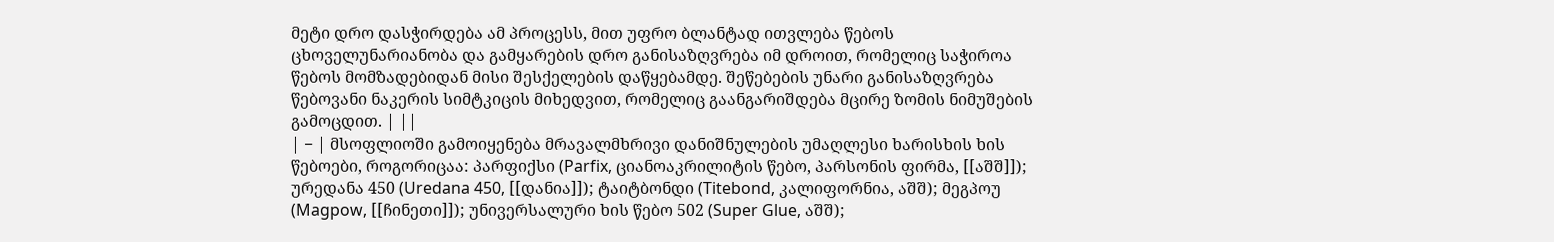მეტი დრო დასჭირდება ამ პროცესს, მით უფრო ბლანტად ითვლება წებოს ცხოველუნარიანობა და გამყარების დრო განისაზღვრება იმ დროით, რომელიც საჭიროა წებოს მომზადებიდან მისი შესქელების დაწყებამდე. შეწებების უნარი განისაზღვრება წებოვანი ნაკერის სიმტკიცის მიხედვით, რომელიც გაანგარიშდება მცირე ზომის ნიმუშების გამოცდით. | ||
| − | მსოფლიოში გამოიყენება მრავალმხრივი დანიშნულების უმაღლესი ხარისხის ხის წებოები, როგორიცაა: პარფიქსი (Parfix, ციანოაკრილიტის წებო, პარსონის ფირმა, [[აშშ]]); ურედანა 450 (Uredana 450, [[დანია]]); ტაიტბონდი (Titebond, კალიფორნია, აშშ); მეგპოუ (Magpow, [[ჩინეთი]]); უნივერსალური ხის წებო 502 (Super Glue, აშშ);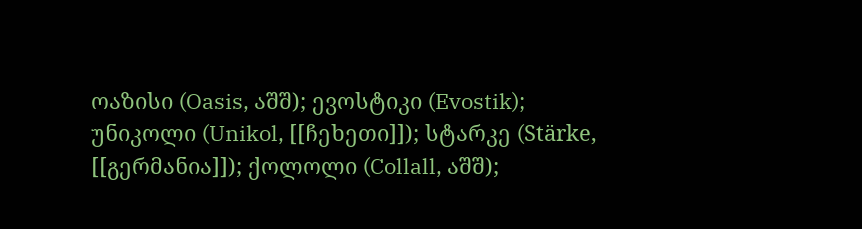ოაზისი (Oasis, აშშ); ევოსტიკი (Evostik); უნიკოლი (Unikol, [[ჩეხეთი]]); სტარკე (Stärke, [[გერმანია]]); ქოლოლი (Collall, აშშ);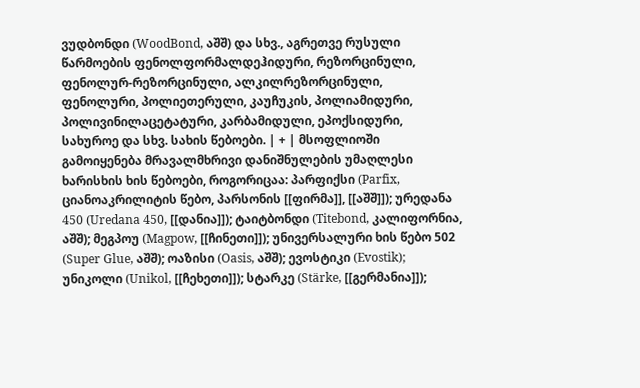ვუდბონდი (WoodBond, აშშ) და სხვ., აგრეთვე რუსული წარმოების ფენოლფორმალდეჰიდური, რეზორცინული, ფენოლურ-რეზორცინული, ალკილრეზორცინული, ფენოლური, პოლიეთერული, კაუჩუკის, პოლიამიდური, პოლივინილაცეტატური, კარბამიდული, ეპოქსიდური, სახუროე და სხვ. სახის წებოები. | + | მსოფლიოში გამოიყენება მრავალმხრივი დანიშნულების უმაღლესი ხარისხის ხის წებოები, როგორიცაა: პარფიქსი (Parfix, ციანოაკრილიტის წებო, პარსონის [[ფირმა]], [[აშშ]]); ურედანა 450 (Uredana 450, [[დანია]]); ტაიტბონდი (Titebond, კალიფორნია, აშშ); მეგპოუ (Magpow, [[ჩინეთი]]); უნივერსალური ხის წებო 502 (Super Glue, აშშ); ოაზისი (Oasis, აშშ); ევოსტიკი (Evostik); უნიკოლი (Unikol, [[ჩეხეთი]]); სტარკე (Stärke, [[გერმანია]]);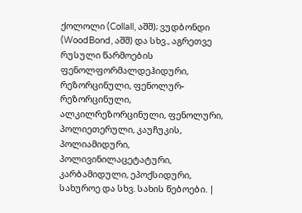ქოლოლი (Collall, აშშ); ვუდბონდი (WoodBond, აშშ) და სხვ., აგრეთვე რუსული წარმოების ფენოლფორმალდეჰიდური, რეზორცინული, ფენოლურ-რეზორცინული, ალკილრეზორცინული, ფენოლური, პოლიეთერული, კაუჩუკის, პოლიამიდური, პოლივინილაცეტატური, კარბამიდული, ეპოქსიდური, სახუროე და სხვ. სახის წებოები. |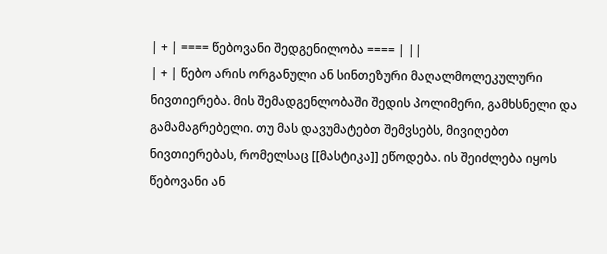| + | ==== წებოვანი შედგენილობა ==== | ||
| + | წებო არის ორგანული ან სინთეზური მაღალმოლეკულური ნივთიერება. მის შემადგენლობაში შედის პოლიმერი, გამხსნელი და გამამაგრებელი. თუ მას დავუმატებთ შემვსებს, მივიღებთ ნივთიერებას, რომელსაც [[მასტიკა]] ეწოდება. ის შეიძლება იყოს წებოვანი ან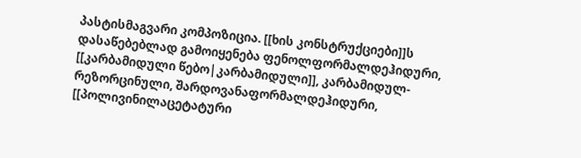პასტისმაგვარი კომპოზიცია. [[ხის კონსტრუქციები]]ს დასაწებებლად გამოიყენება ფენოლფორმალდეჰიდური, [[კარბამიდული წებო|კარბამიდული]], კარბამიდულ-რეზორცინული, შარდოვანაფორმალდეჰიდური, [[პოლივინილაცეტატური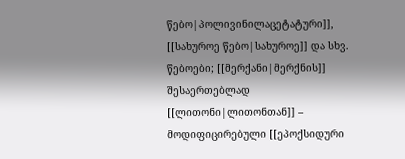წებო|პოლივინილაცეტატური]], [[სახუროე წებო|სახუროე]] და სხვ. წებოები; [[მერქანი|მერქნის]] შესაერთებლად [[ლითონი|ლითონთან]] – მოდიფიცირებული [[ეპოქსიდური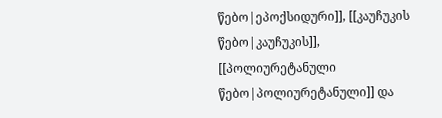წებო|ეპოქსიდური]], [[კაუჩუკის წებო|კაუჩუკის]], [[პოლიურეტანული წებო|პოლიურეტანული]] და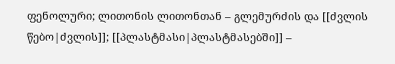ფენოლური; ლითონის ლითონთან – გლემურძის და [[ძვლის წებო|ძვლის]]; [[პლასტმასი|პლასტმასებში]] –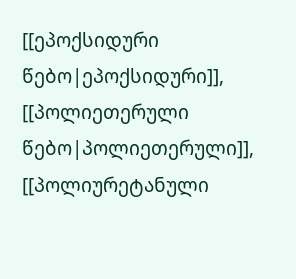[[ეპოქსიდური წებო|ეპოქსიდური]], [[პოლიეთერული წებო|პოლიეთერული]], [[პოლიურეტანული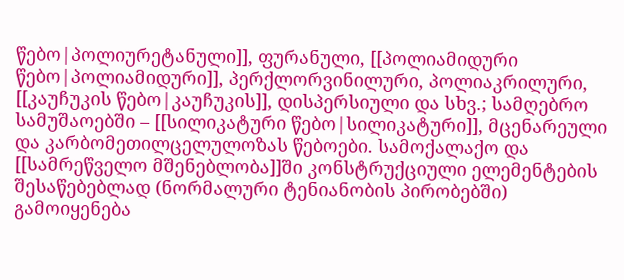წებო|პოლიურეტანული]], ფურანული, [[პოლიამიდური წებო|პოლიამიდური]], პერქლორვინილური, პოლიაკრილური, [[კაუჩუკის წებო|კაუჩუკის]], დისპერსიული და სხვ.; სამღებრო სამუშაოებში – [[სილიკატური წებო|სილიკატური]], მცენარეული და კარბომეთილცელულოზას წებოები. სამოქალაქო და [[სამრეწველო მშენებლობა]]ში კონსტრუქციული ელემენტების შესაწებებლად (ნორმალური ტენიანობის პირობებში) გამოიყენება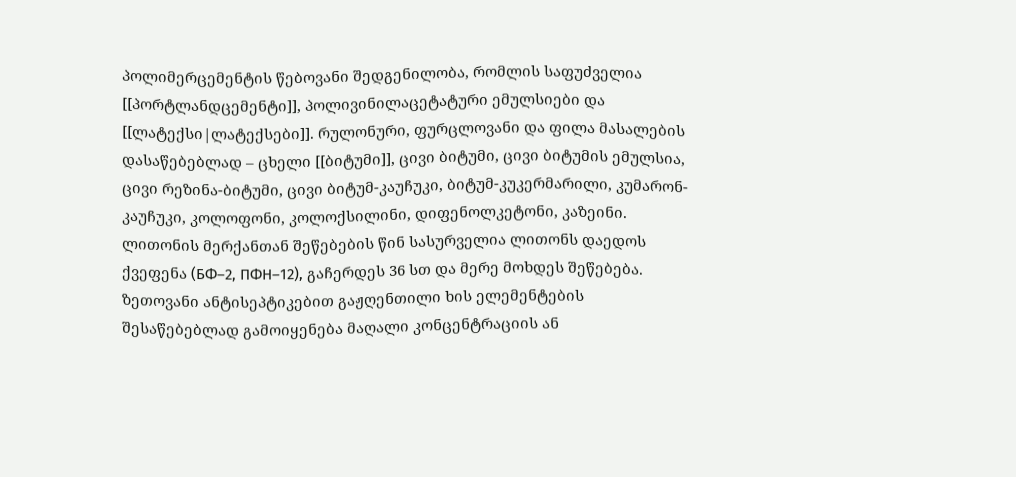პოლიმერცემენტის წებოვანი შედგენილობა, რომლის საფუძველია [[პორტლანდცემენტი]], პოლივინილაცეტატური ემულსიები და [[ლატექსი|ლატექსები]]. რულონური, ფურცლოვანი და ფილა მასალების დასაწებებლად – ცხელი [[ბიტუმი]], ცივი ბიტუმი, ცივი ბიტუმის ემულსია, ცივი რეზინა-ბიტუმი, ცივი ბიტუმ-კაუჩუკი, ბიტუმ-კუკერმარილი, კუმარონ-კაუჩუკი, კოლოფონი, კოლოქსილინი, დიფენოლკეტონი, კაზეინი. ლითონის მერქანთან შეწებების წინ სასურველია ლითონს დაედოს ქვეფენა (БФ–2, ПФН–12), გაჩერდეს 36 სთ და მერე მოხდეს შეწებება. ზეთოვანი ანტისეპტიკებით გაჟღენთილი ხის ელემენტების შესაწებებლად გამოიყენება მაღალი კონცენტრაციის ან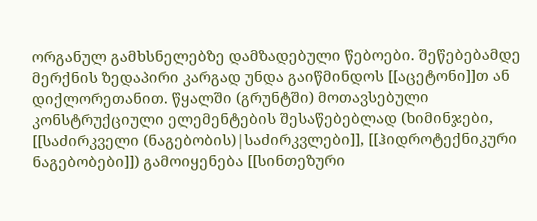ორგანულ გამხსნელებზე დამზადებული წებოები. შეწებებამდე მერქნის ზედაპირი კარგად უნდა გაიწმინდოს [[აცეტონი]]თ ან დიქლორეთანით. წყალში (გრუნტში) მოთავსებული კონსტრუქციული ელემენტების შესაწებებლად (ხიმინჯები, [[საძირკველი (ნაგებობის)|საძირკვლები]], [[ჰიდროტექნიკური ნაგებობები]]) გამოიყენება [[სინთეზური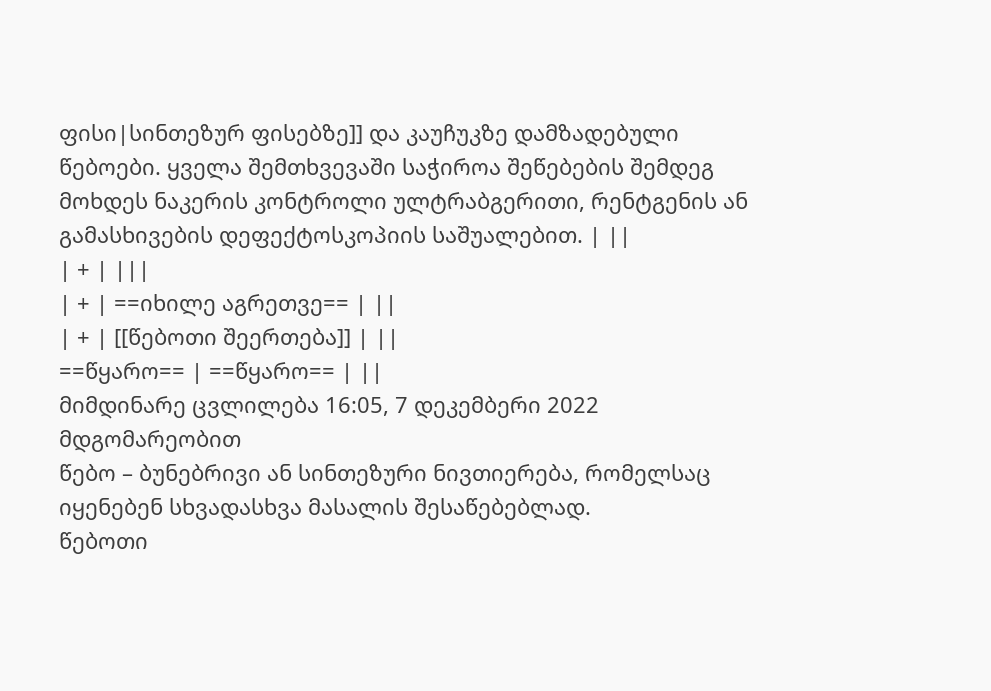ფისი|სინთეზურ ფისებზე]] და კაუჩუკზე დამზადებული წებოები. ყველა შემთხვევაში საჭიროა შეწებების შემდეგ მოხდეს ნაკერის კონტროლი ულტრაბგერითი, რენტგენის ან გამასხივების დეფექტოსკოპიის საშუალებით. | ||
| + | |||
| + | ==იხილე აგრეთვე== | ||
| + | [[წებოთი შეერთება]] | ||
==წყარო== | ==წყარო== | ||
მიმდინარე ცვლილება 16:05, 7 დეკემბერი 2022 მდგომარეობით
წებო – ბუნებრივი ან სინთეზური ნივთიერება, რომელსაც იყენებენ სხვადასხვა მასალის შესაწებებლად.
წებოთი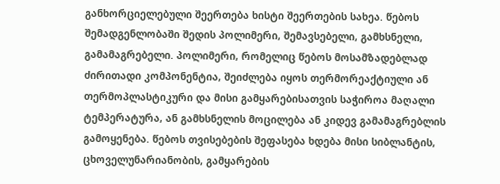განხორციელებული შეერთება ხისტი შეერთების სახეა. წებოს შემადგენლობაში შედის პოლიმერი, შემავსებელი, გამხსნელი, გამამაგრებელი. პოლიმერი, რომელიც წებოს მოსამზადებლად ძირითადი კომპონენტია, შეიძლება იყოს თერმორეაქტიული ან თერმოპლასტიკური და მისი გამყარებისათვის საჭიროა მაღალი ტემპერატურა, ან გამხსნელის მოცილება ან კიდევ გამამაგრებლის გამოყენება. წებოს თვისებების შეფასება ხდება მისი სიბლანტის, ცხოველუნარიანობის, გამყარების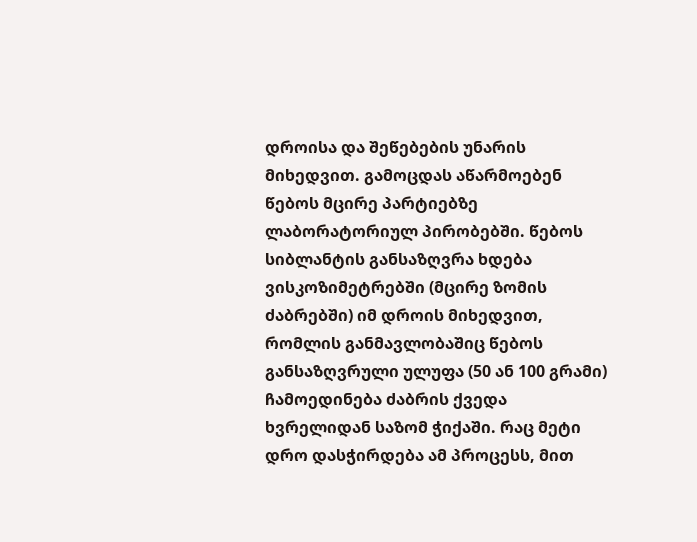დროისა და შეწებების უნარის მიხედვით. გამოცდას აწარმოებენ წებოს მცირე პარტიებზე ლაბორატორიულ პირობებში. წებოს სიბლანტის განსაზღვრა ხდება ვისკოზიმეტრებში (მცირე ზომის ძაბრებში) იმ დროის მიხედვით, რომლის განმავლობაშიც წებოს განსაზღვრული ულუფა (50 ან 100 გრამი) ჩამოედინება ძაბრის ქვედა ხვრელიდან საზომ ჭიქაში. რაც მეტი დრო დასჭირდება ამ პროცესს, მით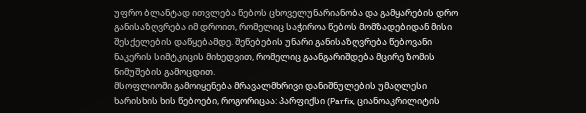უფრო ბლანტად ითვლება წებოს ცხოველუნარიანობა და გამყარების დრო განისაზღვრება იმ დროით, რომელიც საჭიროა წებოს მომზადებიდან მისი შესქელების დაწყებამდე. შეწებების უნარი განისაზღვრება წებოვანი ნაკერის სიმტკიცის მიხედვით, რომელიც გაანგარიშდება მცირე ზომის ნიმუშების გამოცდით.
მსოფლიოში გამოიყენება მრავალმხრივი დანიშნულების უმაღლესი ხარისხის ხის წებოები, როგორიცაა: პარფიქსი (Parfix, ციანოაკრილიტის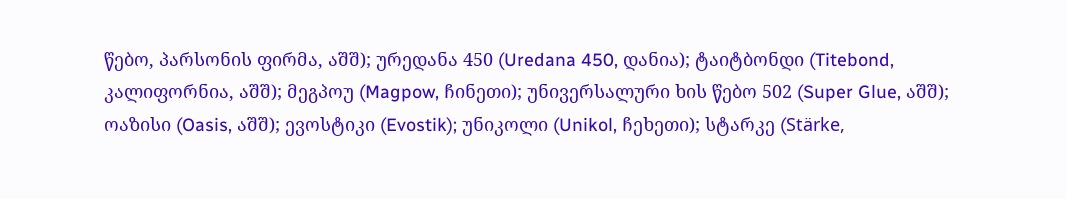წებო, პარსონის ფირმა, აშშ); ურედანა 450 (Uredana 450, დანია); ტაიტბონდი (Titebond, კალიფორნია, აშშ); მეგპოუ (Magpow, ჩინეთი); უნივერსალური ხის წებო 502 (Super Glue, აშშ); ოაზისი (Oasis, აშშ); ევოსტიკი (Evostik); უნიკოლი (Unikol, ჩეხეთი); სტარკე (Stärke,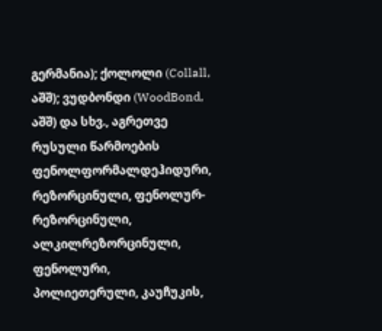გერმანია); ქოლოლი (Collall, აშშ); ვუდბონდი (WoodBond, აშშ) და სხვ., აგრეთვე რუსული წარმოების ფენოლფორმალდეჰიდური, რეზორცინული, ფენოლურ-რეზორცინული, ალკილრეზორცინული, ფენოლური, პოლიეთერული, კაუჩუკის,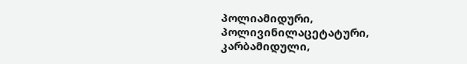პოლიამიდური, პოლივინილაცეტატური, კარბამიდული,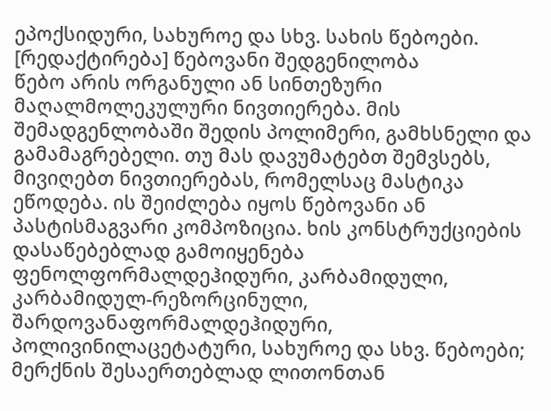ეპოქსიდური, სახუროე და სხვ. სახის წებოები.
[რედაქტირება] წებოვანი შედგენილობა
წებო არის ორგანული ან სინთეზური მაღალმოლეკულური ნივთიერება. მის შემადგენლობაში შედის პოლიმერი, გამხსნელი და გამამაგრებელი. თუ მას დავუმატებთ შემვსებს, მივიღებთ ნივთიერებას, რომელსაც მასტიკა ეწოდება. ის შეიძლება იყოს წებოვანი ან პასტისმაგვარი კომპოზიცია. ხის კონსტრუქციების დასაწებებლად გამოიყენება ფენოლფორმალდეჰიდური, კარბამიდული, კარბამიდულ-რეზორცინული, შარდოვანაფორმალდეჰიდური, პოლივინილაცეტატური, სახუროე და სხვ. წებოები; მერქნის შესაერთებლად ლითონთან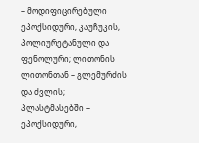– მოდიფიცირებული ეპოქსიდური, კაუჩუკის, პოლიურეტანული და ფენოლური; ლითონის ლითონთან – გლემურძის და ძვლის; პლასტმასებში – ეპოქსიდური,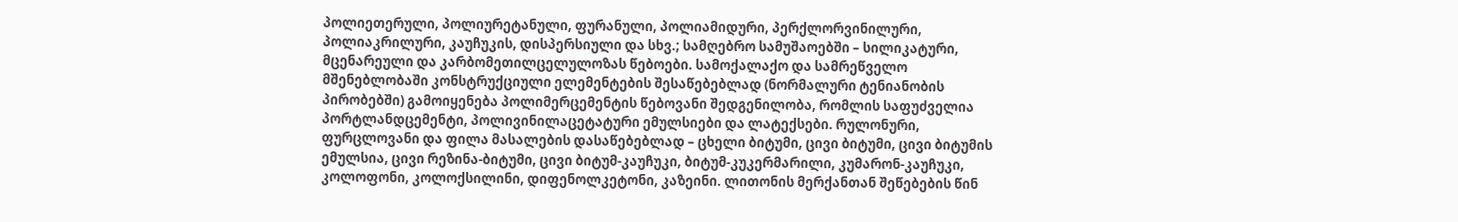პოლიეთერული, პოლიურეტანული, ფურანული, პოლიამიდური, პერქლორვინილური, პოლიაკრილური, კაუჩუკის, დისპერსიული და სხვ.; სამღებრო სამუშაოებში – სილიკატური, მცენარეული და კარბომეთილცელულოზას წებოები. სამოქალაქო და სამრეწველო მშენებლობაში კონსტრუქციული ელემენტების შესაწებებლად (ნორმალური ტენიანობის პირობებში) გამოიყენება პოლიმერცემენტის წებოვანი შედგენილობა, რომლის საფუძველია პორტლანდცემენტი, პოლივინილაცეტატური ემულსიები და ლატექსები. რულონური, ფურცლოვანი და ფილა მასალების დასაწებებლად – ცხელი ბიტუმი, ცივი ბიტუმი, ცივი ბიტუმის ემულსია, ცივი რეზინა-ბიტუმი, ცივი ბიტუმ-კაუჩუკი, ბიტუმ-კუკერმარილი, კუმარონ-კაუჩუკი, კოლოფონი, კოლოქსილინი, დიფენოლკეტონი, კაზეინი. ლითონის მერქანთან შეწებების წინ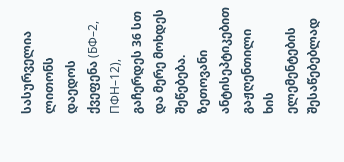სასურველია ლითონს დაედოს ქვეფენა (БФ–2, ПФН–12), გაჩერდეს 36 სთ და მერე მოხდეს შეწებება. ზეთოვანი ანტისეპტიკებით გაჟღენთილი ხის ელემენტების შესაწებებლად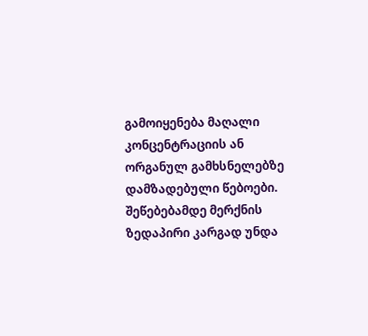გამოიყენება მაღალი კონცენტრაციის ან ორგანულ გამხსნელებზე დამზადებული წებოები. შეწებებამდე მერქნის ზედაპირი კარგად უნდა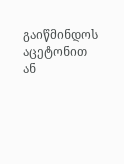გაიწმინდოს აცეტონით ან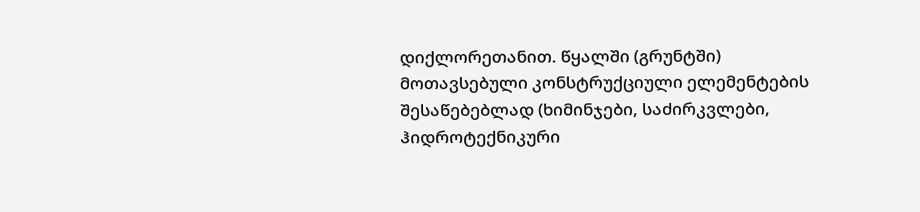დიქლორეთანით. წყალში (გრუნტში) მოთავსებული კონსტრუქციული ელემენტების შესაწებებლად (ხიმინჯები, საძირკვლები, ჰიდროტექნიკური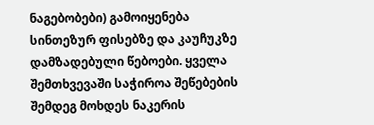ნაგებობები) გამოიყენება სინთეზურ ფისებზე და კაუჩუკზე დამზადებული წებოები. ყველა შემთხვევაში საჭიროა შეწებების შემდეგ მოხდეს ნაკერის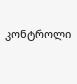კონტროლი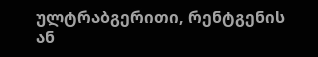ულტრაბგერითი, რენტგენის ან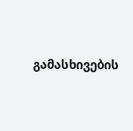გამასხივების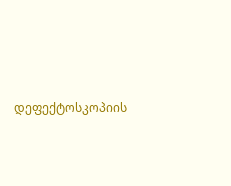დეფექტოსკოპიის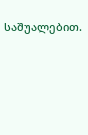საშუალებით.